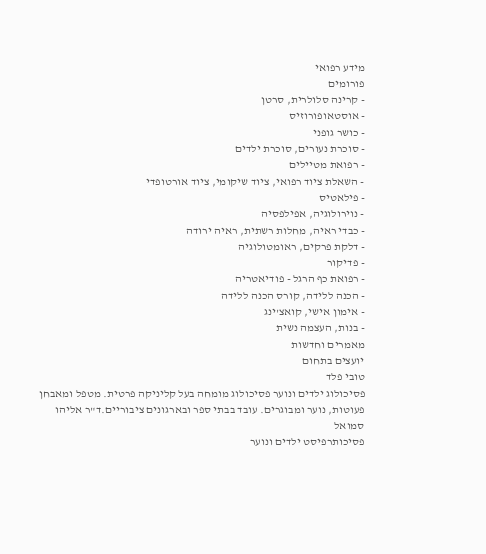מידע רפואי
פורומים
- קרינה סלולרית, סרטן
- אוסטאופורוזיס
- כושר גופני
- סוכרת נעורים, סוכרת ילדים
- רפואת מטיילים
- השאלת ציוד רפואי, ציוד שיקומי, ציוד אורטופדי
- פילאטיס
- נוירולוגיה, אפילפסיה
- כבדי ראיה, מחלות רשתית, ראיה ירודה
- דלקת פרקים, ראומטולוגיה
- פדיקור
- רפואת כף הרגל - פודיאטריה
- הכנה ללידה, קורס הכנה ללידה
- אימון אישי, קואצ'ינג
- בנות, העצמה נשית
מאמרים וחדשות
יועצים בתחום
טובי פלד
פסיכולוג ילדים ונוער פסיכולוג מומחה בעל קליניקה פרטית. מטפל ומאבחן פעוטות, נוער ומבוגרים. עובד בבתי ספר ובארגונים ציבוריים.ד"ר אליהו סמואל
פסיכותרפיסט ילדים ונוער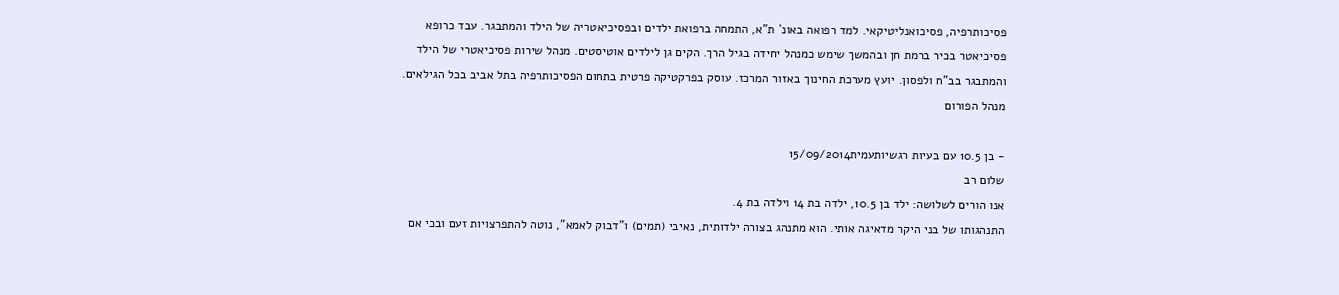פסיכותרפיה, פסיכואנליטיקאי. למד רפואה באונ` ת"א, התמחה ברפואת ילדים ובפסיכיאטריה של הילד והמתבגר. עבד כרופא פסיכיאטר בכיר ברמת חן ובהמשך שימש כמנהל יחידה בגיל הרך. הקים גן לילדים אוטיסטים. מנהל שירות פסיכיאטרי של הילד והמתבגר בב"ח ולפסון. יועץ מערכת החינוך באזור המרכז. עוסק בפרקטיקה פרטית בתחום הפסיכותרפיה בתל אביב בכל הגילאים.
מנהל הפורום

- בן 10.5 עם בעיות רגשיותעמית15/09/2014
שלום רב
אנו הורים לשלושה: ילד בן 10.5, ילדה בת 14 וילדה בת 4.
התנהגותו של בני היקר מדאיגה אותי. הוא מתנהג בצורה ילדותית, נאיבי (תמים) ו"דבוק לאמא", נוטה להתפרצויות זעם ובכי אם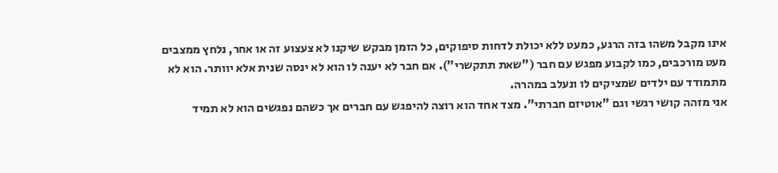אינו מקבל משהו בזה הרגע, כמעט ללא יכולת לדחות סיפוקים, כל הזמן מבקש שיקנו לא צעצוע זה או אחר, נלחץ ממצבים מעט מורכבים, כמו לקבוע מפגש עם חבר ("שאת תתקשרי"). אם חבר לא יענה לו הוא לא ינסה שנית אלא יוותר. הוא לא מתמודד עם ילדים שמציקים לו ונעלב במהרה.
אני מזהה קושי רגשי וגם "אוטיזם חברתי". מצד אחד הוא רוצה להיפגש עם חברים אך כשהם נפגשים הוא לא תמיד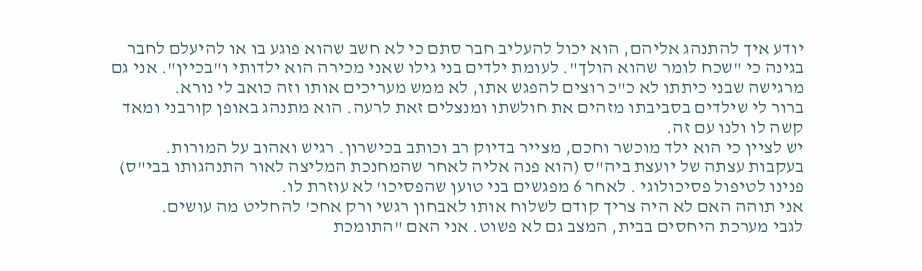יודע איך להתנהג אליהם, הוא יכול להעליב חבר סתם כי לא חשב שהוא פוגע בו או להיעלם לחבר בגינה כי "שכח לומר שהוא הולך". לעומת ילדים בני גילו שאני מכירה הוא ילדותי ו"בכיין". אני גם מרגישה שבני כיתתו לא כ"כ רוצים להפגש אתו, לא ממש מעריכים אותו וזה כואב לי נורא.
ברור לי שילדים בסביבתו מזהים את חולשתו ומנצלים זאת לרעה. הוא מתנהג באופן קורבני ומאד קשה לו ולנו עם זה.
יש לציין כי הוא ילד מוכשר וחכם, מצייר בדיוק רב וכותב בכישרון. רגיש ואהוב על המורות.
בעקבות עצתה של יועצת ביה"ס (הוא פנה אליה לאחר שהמחנכת המליצה לאור התנהגותו בבי"ס) פנינו לטיפול פסיכולוגי . לאחר 6 מפגשים בני טוען שהפסיכו' לא עוזרת לו.
אני תוהה האם לא היה צריך קודם לשלוח אותו לאבחון רגשי ורק אחכ' להחליט מה עושים.
לגבי מערכת היחסים בבית, המצב גם לא פשוט. אני האם "התומכת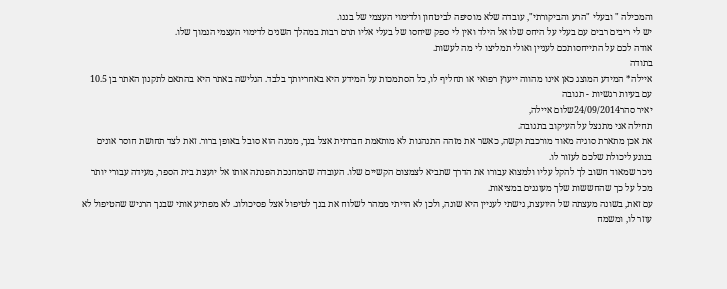והמכילה " ובעלי "הרע והביקורתי", עובדה שלא מוסיפה לביטחון ולדימוי העצמי של בננו.
יש לי ריבים רבים עם בעלי על היחס שלו אל הילד ואין לי ספק שיחסו של בעלי אליו תרם רבות במהלך השנים לדימוי העצמי הנמוך שלו.
אודה לכם על התייחסותכם לעניין ואולי תמליצו לי מה לעשות.
בתודה
איילה* המידע המוצג כאן אינו מהווה ייעוץ רפואי או תחליף לו, כל הסתמכות על המידע היא באחריותך בלבד. הגלישה באתר היא בהתאם לתקנון האתר בן 10.5 עם בעיות רגשיות - תגובה
יאיר סהר24/09/2014שלום איילה,
תחילה אני מתנצל על העיקוב בתגובה.
את אכן מתארת סוגיה מאוד מורכבת וקשה, כאשר את מזהה התנהגות לא מותאמת חברתית אצל בנך, ממנה הוא סובל באופן ברור. זאת לצד תחושת חוסר אונים בנוגע ליכולת שלכם לעזור לו.
ניכר שמאוד חשוב לך להקל עליו ולמצוא עבורו את הדרך שתביא לצמצום הקשיים שלו. העובדה שהמחנכת הפנתה אותו אל יועצת בית הספר, מעידה עבורי יותר מכל על כך שהחששות שלך מעוגנים במציאות.
עם זאת, בשונה מעצתה של היועצת, גישתי לעניין היא שונה, ולכן לא הייתי ממהר לשלוח את בנך לטיפול אצל פסיכולוג. לא מפתיע אותי שבנך הרגיש שהטיפול לא עוזר לו, ומשמח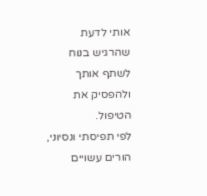אותי לדעת שהרגיש בנוח לשתף אותך ולהפסיק את הטיפול.
לפי תפיסתי ונסיוני, הורים עשויים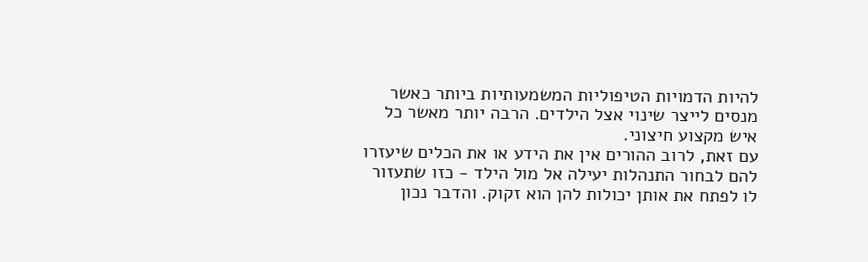להיות הדמויות הטיפוליות המשמעותיות ביותר כאשר מנסים לייצר שינוי אצל הילדים. הרבה יותר מאשר כל איש מקצוע חיצוני.
עם זאת, לרוב ההורים אין את הידע או את הכלים שיעזרו להם לבחור התנהלות יעילה אל מול הילד - כזו שתעזור לו לפתח את אותן יכולות להן הוא זקוק. והדבר נכון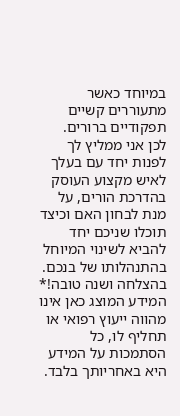במיוחד כאשר מתעוררים קשיים תפקודיים ברורים.
לכן אני ממליץ לך לפנות יחד עם בעלך לאיש מקצוע העוסק בהדרכת הורים, על מנת לבחון האם וכיצד תוכלו שניכם יחד להביא לשינוי המיוחל בהתנהלותו של בנכם.
בהצלחה ושנה טובה!* המידע המוצג כאן אינו מהווה ייעוץ רפואי או תחליף לו, כל הסתמכות על המידע היא באחריותך בלבד.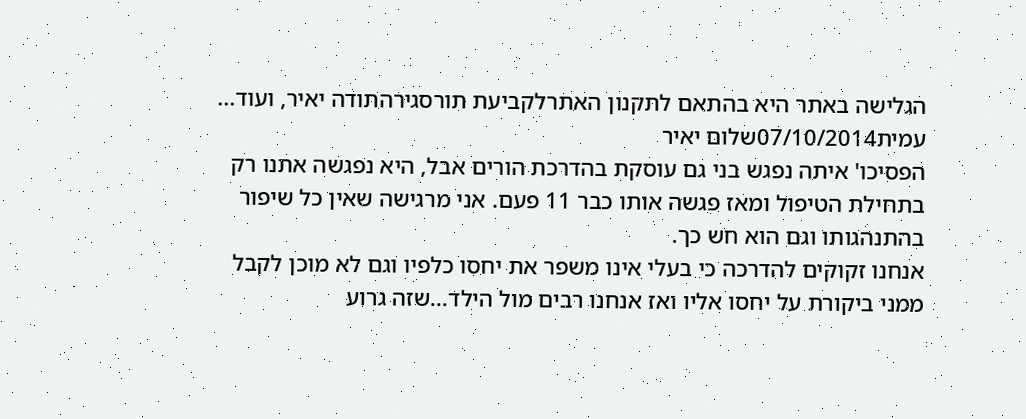הגלישה באתר היא בהתאם לתקנון האתרלקביעת תורסגירהתודה יאיר, ועוד...
עמית07/10/2014שלום יאיר
הפסיכו' איתה נפגש בני גם עוסקת בהדרכת הורים אבל, היא נפגשה אתנו רק בתחילת הטיפול ומאז פגשה אותו כבר 11 פעם. אני מרגישה שאין כל שיפור בהתנהגותו וגם הוא חש כך.
אנחנו זקוקים להדרכה כי בעלי אינו משפר את יחסו כלפיו וגם לא מוכן לקבל ממני ביקורת על יחסו אליו ואז אנחנו רבים מול הילד...שזה גרוע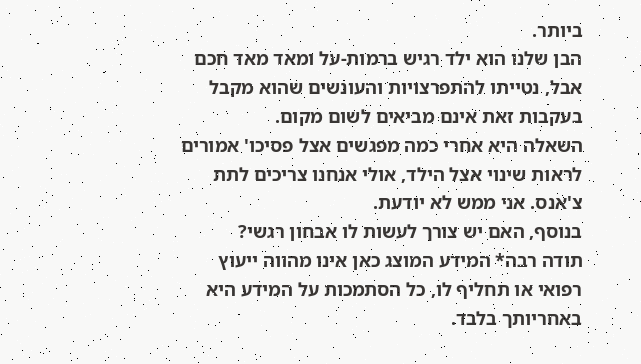ביותר.
הבן שלנו הוא ילד רגיש ברמות-על ומאד מאד חכם אבל, נטייתו להתפרצויות והעונשים שהוא מקבל בעקבות זאת אינם מביאים לשום מקום.
השאלה היא אחרי כמה מפגשים אצל פסיכו' אמורים לראות שינוי אצל הילד, אולי אנחנו צריכים לתת צ'אנס. אני ממש לא יודעת.
בנוסף, האם יש צורך לעשות לו אבחון רגשי?
תודה רבה* המידע המוצג כאן אינו מהווה ייעוץ רפואי או תחליף לו, כל הסתמכות על המידע היא באחריותך בלבד.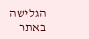הגלישה באתר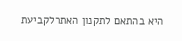היא בהתאם לתקנון האתרלקביעת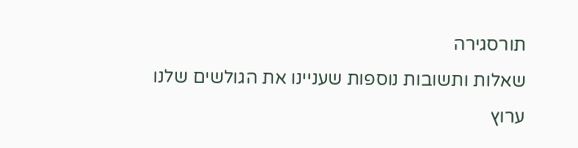תורסגירה
שאלות ותשובות נוספות שעניינו את הגולשים שלנו
ערוץ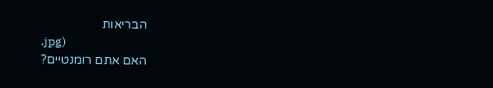הבריאות
.jpg)
האם אתם רומנטיים?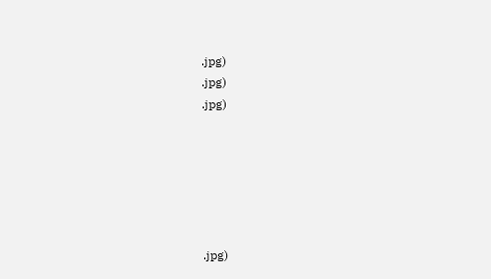.jpg)
.jpg)
.jpg)






.jpg)